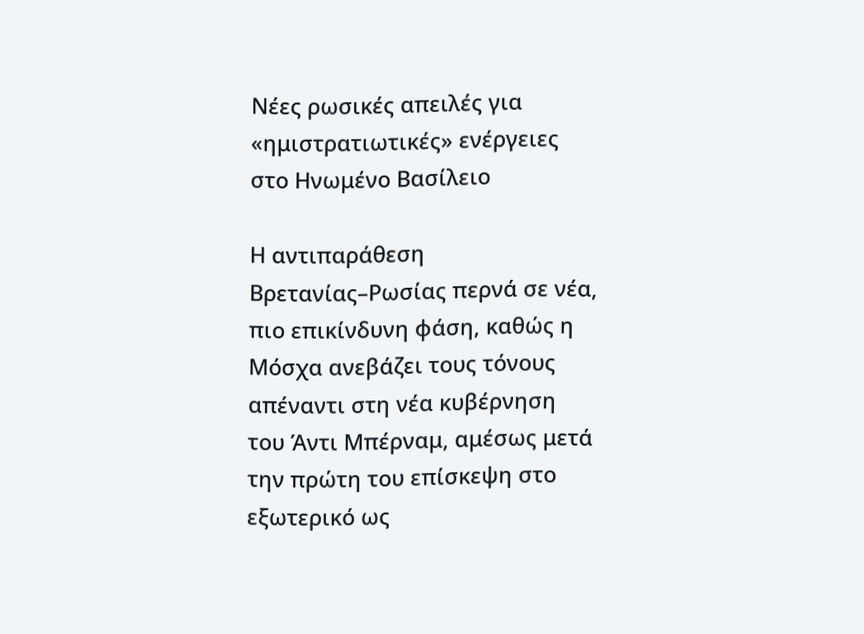Νέες ρωσικές απειλές για «ημιστρατιωτικές» ενέργειες στο Ηνωμένο Βασίλειο

Η αντιπαράθεση Βρετανίας–Ρωσίας περνά σε νέα, πιο επικίνδυνη φάση, καθώς η Μόσχα ανεβάζει τους τόνους απέναντι στη νέα κυβέρνηση του Άντι Μπέρναμ, αμέσως μετά την πρώτη του επίσκεψη στο εξωτερικό ως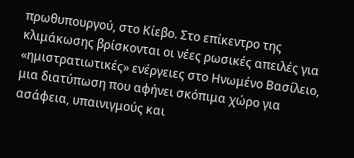πρωθυπουργού, στο Κίεβο. Στο επίκεντρο της κλιμάκωσης βρίσκονται οι νέες ρωσικές απειλές για «ημιστρατιωτικές» ενέργειες στο Ηνωμένο Βασίλειο, μια διατύπωση που αφήνει σκόπιμα χώρο για ασάφεια, υπαινιγμούς και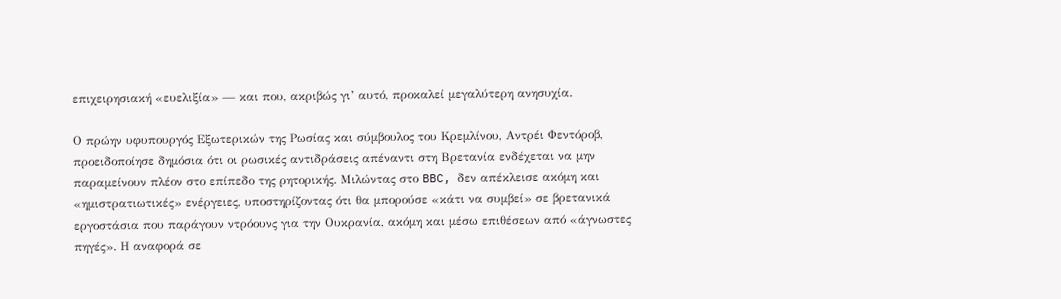επιχειρησιακή «ευελιξία» — και που, ακριβώς γι’ αυτό, προκαλεί μεγαλύτερη ανησυχία.

Ο πρώην υφυπουργός Εξωτερικών της Ρωσίας και σύμβουλος του Κρεμλίνου, Αντρέι Φεντόροβ, προειδοποίησε δημόσια ότι οι ρωσικές αντιδράσεις απέναντι στη Βρετανία ενδέχεται να μην παραμείνουν πλέον στο επίπεδο της ρητορικής. Μιλώντας στο BBC, δεν απέκλεισε ακόμη και «ημιστρατιωτικές» ενέργειες, υποστηρίζοντας ότι θα μπορούσε «κάτι να συμβεί» σε βρετανικά εργοστάσια που παράγουν ντρόουνς για την Ουκρανία, ακόμη και μέσω επιθέσεων από «άγνωστες πηγές». Η αναφορά σε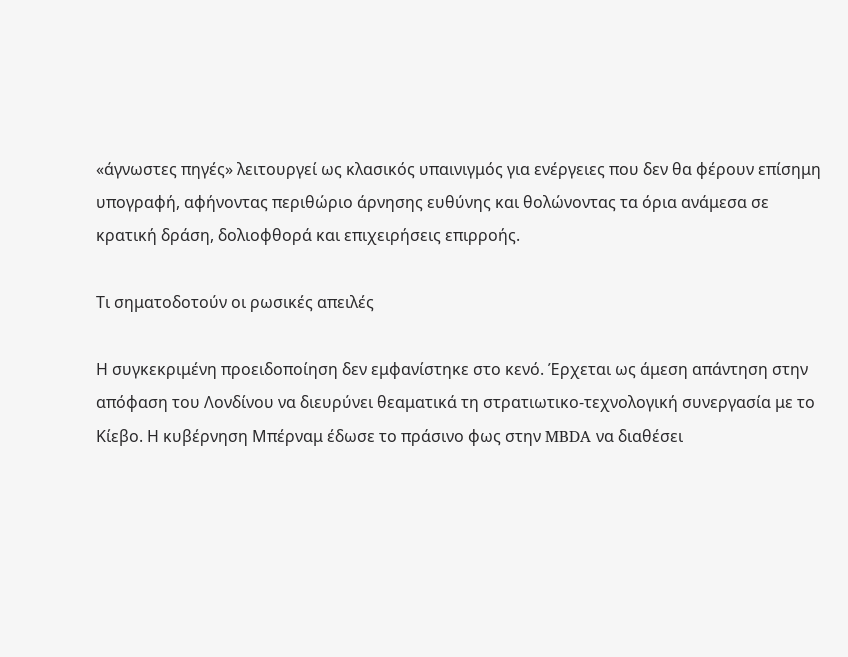«άγνωστες πηγές» λειτουργεί ως κλασικός υπαινιγμός για ενέργειες που δεν θα φέρουν επίσημη υπογραφή, αφήνοντας περιθώριο άρνησης ευθύνης και θολώνοντας τα όρια ανάμεσα σε κρατική δράση, δολιοφθορά και επιχειρήσεις επιρροής.

Τι σηματοδοτούν οι ρωσικές απειλές

Η συγκεκριμένη προειδοποίηση δεν εμφανίστηκε στο κενό. Έρχεται ως άμεση απάντηση στην απόφαση του Λονδίνου να διευρύνει θεαματικά τη στρατιωτικο-τεχνολογική συνεργασία με το Κίεβο. Η κυβέρνηση Μπέρναμ έδωσε το πράσινο φως στην MBDA να διαθέσει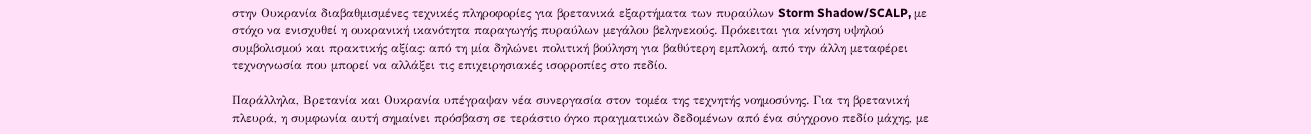στην Ουκρανία διαβαθμισμένες τεχνικές πληροφορίες για βρετανικά εξαρτήματα των πυραύλων Storm Shadow/SCALP, με στόχο να ενισχυθεί η ουκρανική ικανότητα παραγωγής πυραύλων μεγάλου βεληνεκούς. Πρόκειται για κίνηση υψηλού συμβολισμού και πρακτικής αξίας: από τη μία δηλώνει πολιτική βούληση για βαθύτερη εμπλοκή, από την άλλη μεταφέρει τεχνογνωσία που μπορεί να αλλάξει τις επιχειρησιακές ισορροπίες στο πεδίο.

Παράλληλα, Βρετανία και Ουκρανία υπέγραψαν νέα συνεργασία στον τομέα της τεχνητής νοημοσύνης. Για τη βρετανική πλευρά, η συμφωνία αυτή σημαίνει πρόσβαση σε τεράστιο όγκο πραγματικών δεδομένων από ένα σύγχρονο πεδίο μάχης, με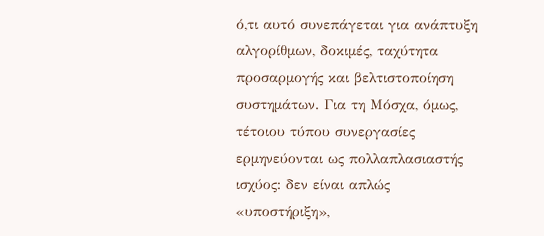ό,τι αυτό συνεπάγεται για ανάπτυξη αλγορίθμων, δοκιμές, ταχύτητα προσαρμογής και βελτιστοποίηση συστημάτων. Για τη Μόσχα, όμως, τέτοιου τύπου συνεργασίες ερμηνεύονται ως πολλαπλασιαστής ισχύος: δεν είναι απλώς «υποστήριξη»,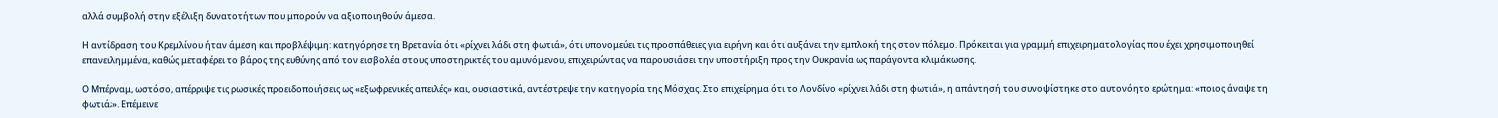αλλά συμβολή στην εξέλιξη δυνατοτήτων που μπορούν να αξιοποιηθούν άμεσα.

Η αντίδραση του Κρεμλίνου ήταν άμεση και προβλέψιμη: κατηγόρησε τη Βρετανία ότι «ρίχνει λάδι στη φωτιά», ότι υπονομεύει τις προσπάθειες για ειρήνη και ότι αυξάνει την εμπλοκή της στον πόλεμο. Πρόκειται για γραμμή επιχειρηματολογίας που έχει χρησιμοποιηθεί επανειλημμένα, καθώς μεταφέρει το βάρος της ευθύνης από τον εισβολέα στους υποστηρικτές του αμυνόμενου, επιχειρώντας να παρουσιάσει την υποστήριξη προς την Ουκρανία ως παράγοντα κλιμάκωσης.

Ο Μπέρναμ, ωστόσο, απέρριψε τις ρωσικές προειδοποιήσεις ως «εξωφρενικές απειλές» και, ουσιαστικά, αντέστρεψε την κατηγορία της Μόσχας. Στο επιχείρημα ότι το Λονδίνο «ρίχνει λάδι στη φωτιά», η απάντησή του συνοψίστηκε στο αυτονόητο ερώτημα: «ποιος άναψε τη φωτιά;». Επέμεινε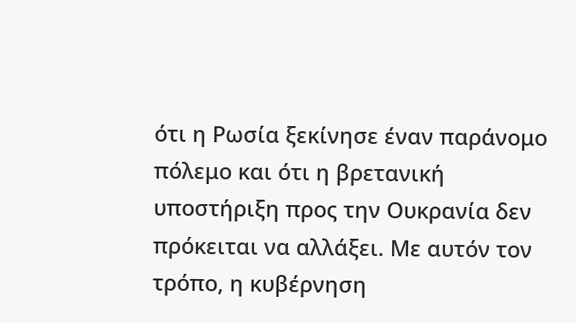ότι η Ρωσία ξεκίνησε έναν παράνομο πόλεμο και ότι η βρετανική υποστήριξη προς την Ουκρανία δεν πρόκειται να αλλάξει. Με αυτόν τον τρόπο, η κυβέρνηση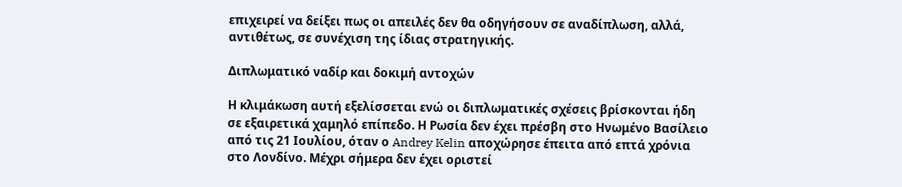επιχειρεί να δείξει πως οι απειλές δεν θα οδηγήσουν σε αναδίπλωση, αλλά, αντιθέτως, σε συνέχιση της ίδιας στρατηγικής.

Διπλωματικό ναδίρ και δοκιμή αντοχών

Η κλιμάκωση αυτή εξελίσσεται ενώ οι διπλωματικές σχέσεις βρίσκονται ήδη σε εξαιρετικά χαμηλό επίπεδο. Η Ρωσία δεν έχει πρέσβη στο Ηνωμένο Βασίλειο από τις 21 Ιουλίου, όταν ο Andrey Kelin αποχώρησε έπειτα από επτά χρόνια στο Λονδίνο. Μέχρι σήμερα δεν έχει οριστεί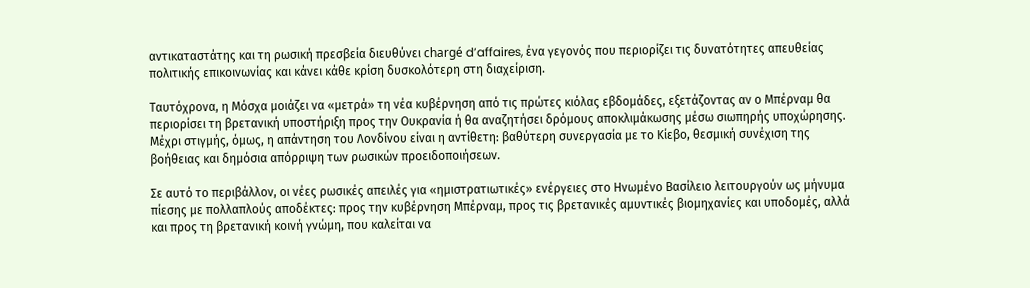αντικαταστάτης και τη ρωσική πρεσβεία διευθύνει chargé d’affaires, ένα γεγονός που περιορίζει τις δυνατότητες απευθείας πολιτικής επικοινωνίας και κάνει κάθε κρίση δυσκολότερη στη διαχείριση.

Ταυτόχρονα, η Μόσχα μοιάζει να «μετρά» τη νέα κυβέρνηση από τις πρώτες κιόλας εβδομάδες, εξετάζοντας αν ο Μπέρναμ θα περιορίσει τη βρετανική υποστήριξη προς την Ουκρανία ή θα αναζητήσει δρόμους αποκλιμάκωσης μέσω σιωπηρής υποχώρησης. Μέχρι στιγμής, όμως, η απάντηση του Λονδίνου είναι η αντίθετη: βαθύτερη συνεργασία με το Κίεβο, θεσμική συνέχιση της βοήθειας και δημόσια απόρριψη των ρωσικών προειδοποιήσεων.

Σε αυτό το περιβάλλον, οι νέες ρωσικές απειλές για «ημιστρατιωτικές» ενέργειες στο Ηνωμένο Βασίλειο λειτουργούν ως μήνυμα πίεσης με πολλαπλούς αποδέκτες: προς την κυβέρνηση Μπέρναμ, προς τις βρετανικές αμυντικές βιομηχανίες και υποδομές, αλλά και προς τη βρετανική κοινή γνώμη, που καλείται να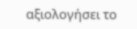αξιολογήσει το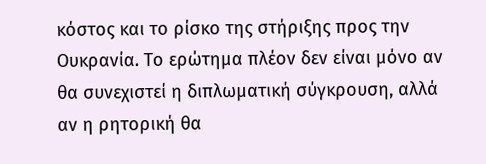κόστος και το ρίσκο της στήριξης προς την Ουκρανία. Το ερώτημα πλέον δεν είναι μόνο αν θα συνεχιστεί η διπλωματική σύγκρουση, αλλά αν η ρητορική θα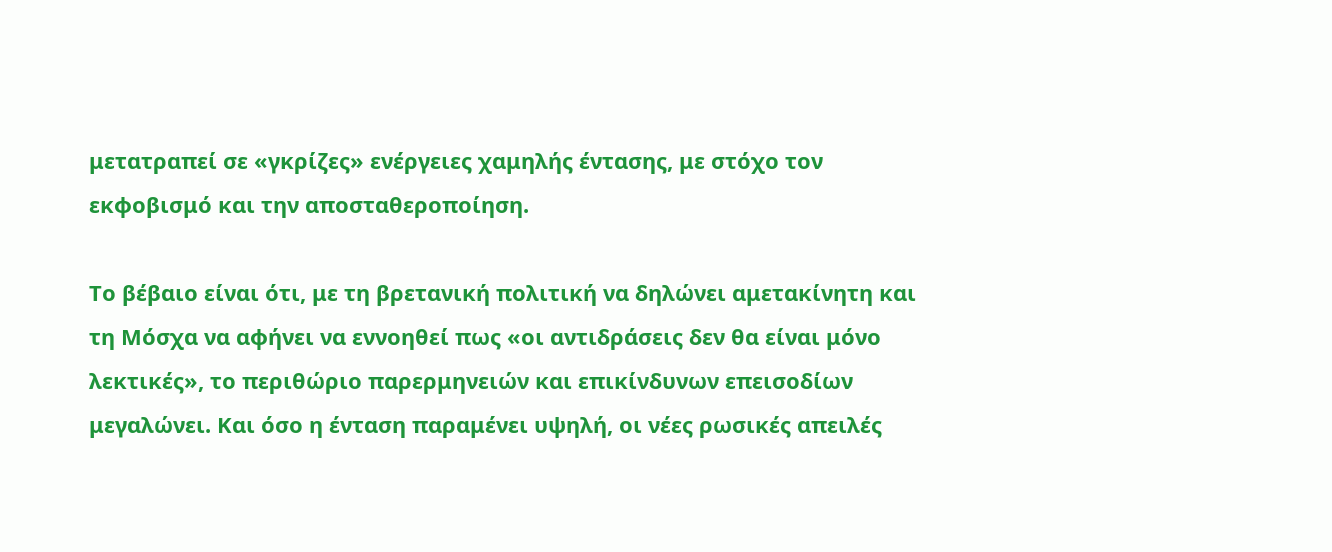μετατραπεί σε «γκρίζες» ενέργειες χαμηλής έντασης, με στόχο τον εκφοβισμό και την αποσταθεροποίηση.

Το βέβαιο είναι ότι, με τη βρετανική πολιτική να δηλώνει αμετακίνητη και τη Μόσχα να αφήνει να εννοηθεί πως «οι αντιδράσεις δεν θα είναι μόνο λεκτικές», το περιθώριο παρερμηνειών και επικίνδυνων επεισοδίων μεγαλώνει. Και όσο η ένταση παραμένει υψηλή, οι νέες ρωσικές απειλές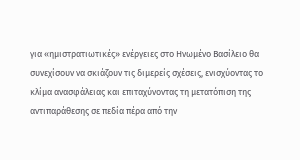για «ημιστρατιωτικές» ενέργειες στο Ηνωμένο Βασίλειο θα συνεχίσουν να σκιάζουν τις διμερείς σχέσεις, ενισχύοντας το κλίμα ανασφάλειας και επιταχύνοντας τη μετατόπιση της αντιπαράθεσης σε πεδία πέρα από την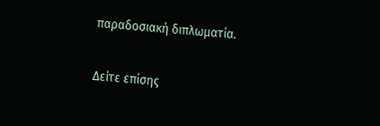παραδοσιακή διπλωματία.

Δείτε επίσης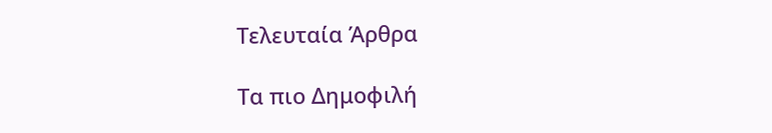Τελευταία Άρθρα

Τα πιο Δημοφιλή